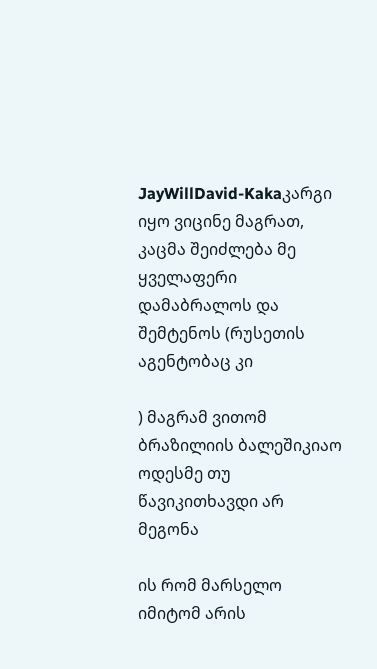JayWillDavid-Kakaკარგი იყო ვიცინე მაგრათ, კაცმა შეიძლება მე ყველაფერი დამაბრალოს და შემტენოს (რუსეთის აგენტობაც კი

) მაგრამ ვითომ ბრაზილიის ბალეშიკიაო ოდესმე თუ წავიკითხავდი არ მეგონა

ის რომ მარსელო იმიტომ არის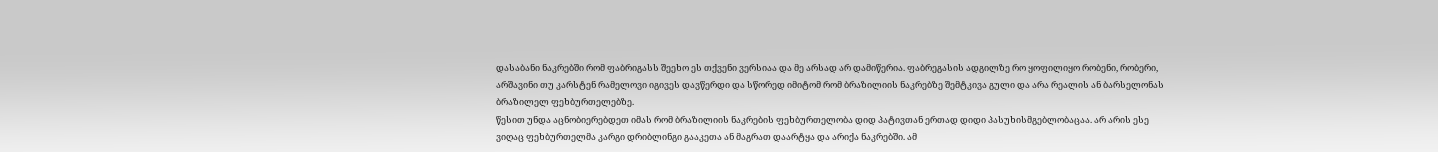დასაბანი ნაკრებში რომ ფაბრიგასს შეეხო ეს თქვენი ვერსიაა და მე არსად არ დამიწერია. ფაბრეგასის ადგილზე რო ყოფილიყო რობენი, რობერი, არშავინი თუ კარსტენ რამელოვი იგივეს დავწერდი და სწორედ იმიტომ რომ ბრაზილიის ნაკრებზე შემტკივა გული და არა რეალის ან ბარსელონას ბრაზილელ ფეხბურთელებზე.
წესით უნდა აცნობიერებდეთ იმას რომ ბრაზილიის ნაკრების ფეხბურთელობა დიდ პატივთან ერთად დიდი პასუხისმგებლობაცაა. არ არის ესე ვიღაც ფეხბურთელმა კარგი დრიბლინგი გააკეთა ან მაგრათ დაარტყა და არიქა ნაკრებში. ამ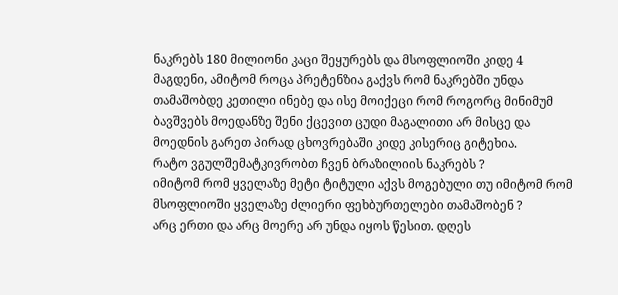ნაკრებს 180 მილიონი კაცი შეყურებს და მსოფლიოში კიდე 4 მაგდენი, ამიტომ როცა პრეტენზია გაქვს რომ ნაკრებში უნდა თამაშობდე კეთილი ინებე და ისე მოიქეცი რომ როგორც მინიმუმ ბავშვებს მოედანზე შენი ქცევით ცუდი მაგალითი არ მისცე და მოედნის გარეთ პირად ცხოვრებაში კიდე კისერიც გიტეხია.
რატო ვგულშემატკივრობთ ჩვენ ბრაზილიის ნაკრებს ?
იმიტომ რომ ყველაზე მეტი ტიტული აქვს მოგებული თუ იმიტომ რომ მსოფლიოში ყველაზე ძლიერი ფეხბურთელები თამაშობენ ?
არც ერთი და არც მოერე არ უნდა იყოს წესით. დღეს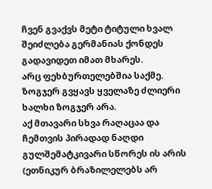ჩვენ გვაქვს მეტი ტიტული ხვალ შეიძლება გერმანიას ქონდეს გადავიდეთ იმათ მხარეს.
არც ფეხბურთელებშია საქმე. ზოგჯერ გვყავს ყველაზე ძლიერი ხალხი ზოგჯერ არა.
აქ მთავარი სხვა რაღაცაა და ჩემთვის პირადად ნაღდი გულშემატკივარი სწორეს ის არის (ეთნიკურ ბრაზილელებს არ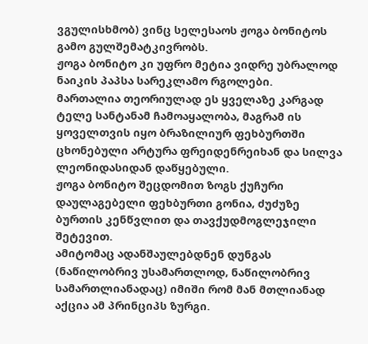ვგულისხმობ) ვინც სელესაოს ჟოგა ბონიტოს გამო გულშემატკივრობს.
ჟოგა ბონიტო კი უფრო მეტია ვიდრე უბრალოდ ნაიკის პაპსა სარეკლამო რგოლები.
მართალია თეორიულად ეს ყველაზე კარგად ტელე სანტანამ ჩამოაყალობა, მაგრამ ის ყოველთვის იყო ბრაზილიურ ფეხბურთში ცხონებული არტურა ფრეიდენრეიხან და სილვა ლეონიდასიდან დაწყებული.
ჟოგა ბონიტო შეცდომით ზოგს ქუჩური დაულაგებელი ფეხბურთი გონია, ძუძუზე ბურთის კენწვლით და თავქუდმოგლეჯილი შეტევით.
ამიტომაც ადანშაულებდნენ დუნგას (ნაწილობრივ უსამართლოდ, ნაწილობრივ სამართლიანადაც) იმიში რომ მან მთლიანად აქცია ამ პრინციპს ზურგი.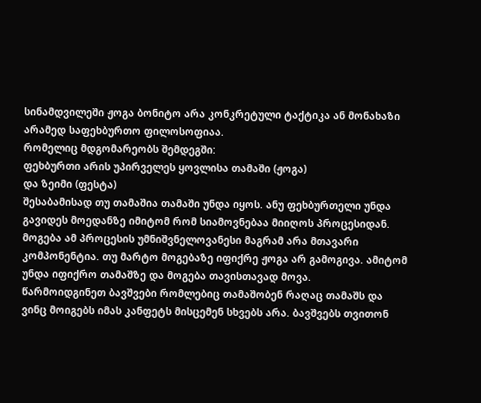სინამდვილეში ჟოგა ბონიტო არა კონკრეტული ტაქტიკა ან მონახაზი არამედ საფეხბურთო ფილოსოფიაა.
რომელიც მდგომარეობს შემდეგში:
ფეხბურთი არის უპირველეს ყოვლისა თამაში (ჟოგა)
და ზეიმი (ფესტა)
შესაბამისად თუ თამაშია თამაში უნდა იყოს. ანუ ფეხბურთელი უნდა გავიდეს მოედანზე იმიტომ რომ სიამოვნებაა მიიღოს პროცესიდან. მოგება ამ პროცესის უმნიშვნელოვანესი მაგრამ არა მთავარი კომპონენტია. თუ მარტო მოგებაზე იფიქრე ჟოგა არ გამოგივა. ამიტომ უნდა იფიქრო თამაშზე და მოგება თავისთავად მოვა.
წარმოიდგინეთ ბავშვები რომლებიც თამაშობენ რაღაც თამაშს და ვინც მოიგებს იმას კანფეტს მისცემენ სხვებს არა. ბავშვებს თვითონ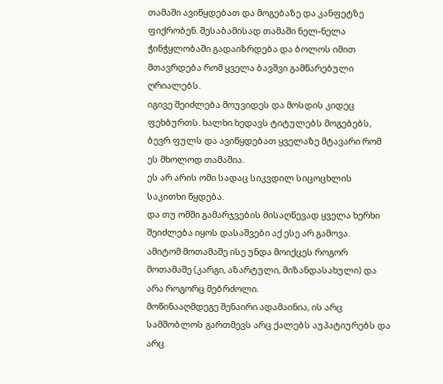თამაში ავიწყდებათ და მოგებაზე და კანფეტზე ფიქრობენ. შესაბამისად თამაში ნელ-ნელა ჭინჭყლობაში გადაიზრდება და ბოლოს იმით მთავრდება რომ ყველა ბავშვი გამწარებული ღრიალებს.
იგივე შეიძლება მოუვიდეს და მოსდის კიდეც ფეხბურთს. ხალხი ხედავს ტიტულებს მოგებებს, ბევრ ფულს და ავიწყდებათ ყველაზე მტავარი რომ ეს მხოლოდ თამაშია.
ეს არ არის ომი სადაც სიკვდილ სიცოცხლის საკითხი წყდება.
და თუ ომში გამარჯვების მისაღწევად ყველა ხერხი შეიძლება იყოს დასაშვები აქ ესე არ გამოვა.
ამიტომ მოთამაშე ისე უნდა მოიქცეს როგორ მოთამაშე (კარგი, აზარტული, მიზანდასახული) და არა როგორც მებრძოლი.
მოწინააღმდეგე შენაირი ადამაინია, ის არც სამშობლოს გართმევს არც ქალებს აუპატიურებს და არც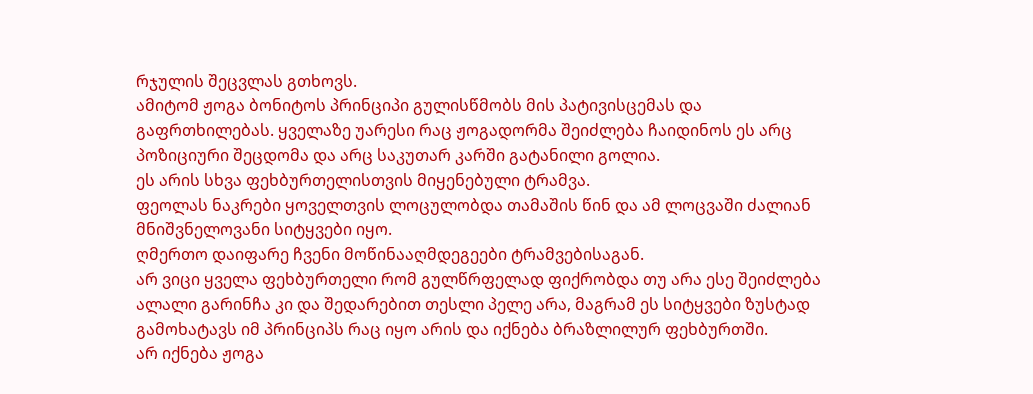რჯულის შეცვლას გთხოვს.
ამიტომ ჟოგა ბონიტოს პრინციპი გულისწმობს მის პატივისცემას და გაფრთხილებას. ყველაზე უარესი რაც ჟოგადორმა შეიძლება ჩაიდინოს ეს არც პოზიციური შეცდომა და არც საკუთარ კარში გატანილი გოლია.
ეს არის სხვა ფეხბურთელისთვის მიყენებული ტრამვა.
ფეოლას ნაკრები ყოველთვის ლოცულობდა თამაშის წინ და ამ ლოცვაში ძალიან მნიშვნელოვანი სიტყვები იყო.
ღმერთო დაიფარე ჩვენი მოწინააღმდეგეები ტრამვებისაგან.
არ ვიცი ყველა ფეხბურთელი რომ გულწრფელად ფიქრობდა თუ არა ესე შეიძლება ალალი გარინჩა კი და შედარებით თესლი პელე არა, მაგრამ ეს სიტყვები ზუსტად გამოხატავს იმ პრინციპს რაც იყო არის და იქნება ბრაზლილურ ფეხბურთში.
არ იქნება ჟოგა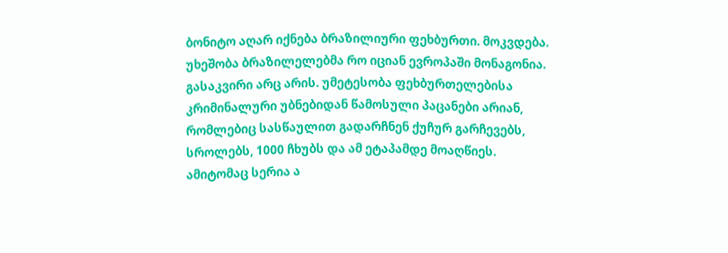ბონიტო აღარ იქნება ბრაზილიური ფეხბურთი. მოკვდება.
უხეშობა ბრაზილელებმა რო იციან ევროპაში მონაგონია. გასაკვირი არც არის. უმეტესობა ფეხბურთელებისა კრიმინალური უბნებიდან წამოსული პაცანები არიან, რომლებიც სასწაულით გადარჩნენ ქუჩურ გარჩევებს, სროლებს, 1000 ჩხუბს და ამ ეტაპამდე მოაღწიეს.
ამიტომაც სერია ა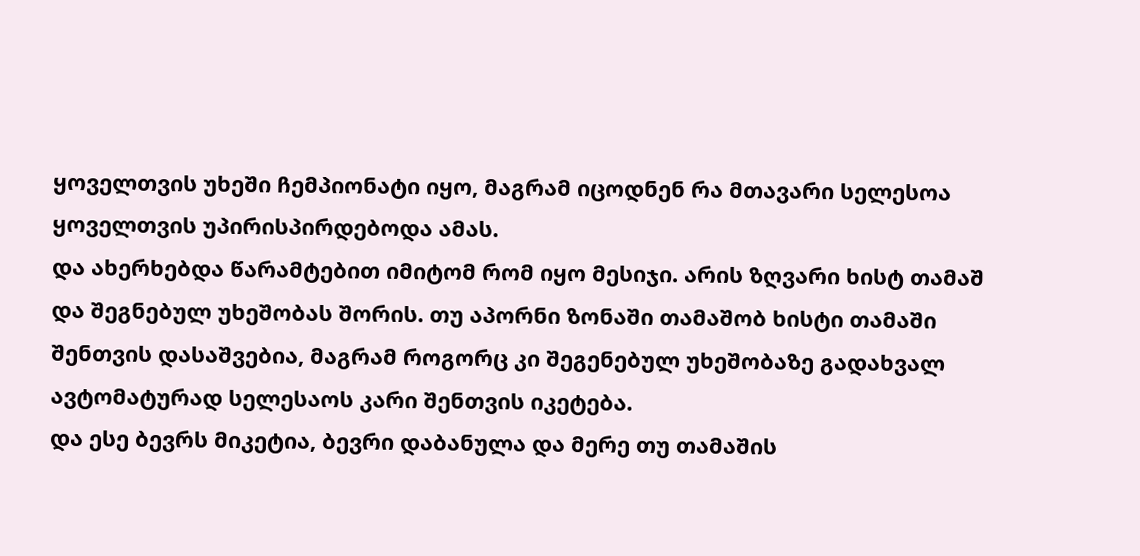ყოველთვის უხეში ჩემპიონატი იყო, მაგრამ იცოდნენ რა მთავარი სელესოა ყოველთვის უპირისპირდებოდა ამას.
და ახერხებდა წარამტებით იმიტომ რომ იყო მესიჯი. არის ზღვარი ხისტ თამაშ და შეგნებულ უხეშობას შორის. თუ აპორნი ზონაში თამაშობ ხისტი თამაში შენთვის დასაშვებია, მაგრამ როგორც კი შეგენებულ უხეშობაზე გადახვალ ავტომატურად სელესაოს კარი შენთვის იკეტება.
და ესე ბევრს მიკეტია, ბევრი დაბანულა და მერე თუ თამაშის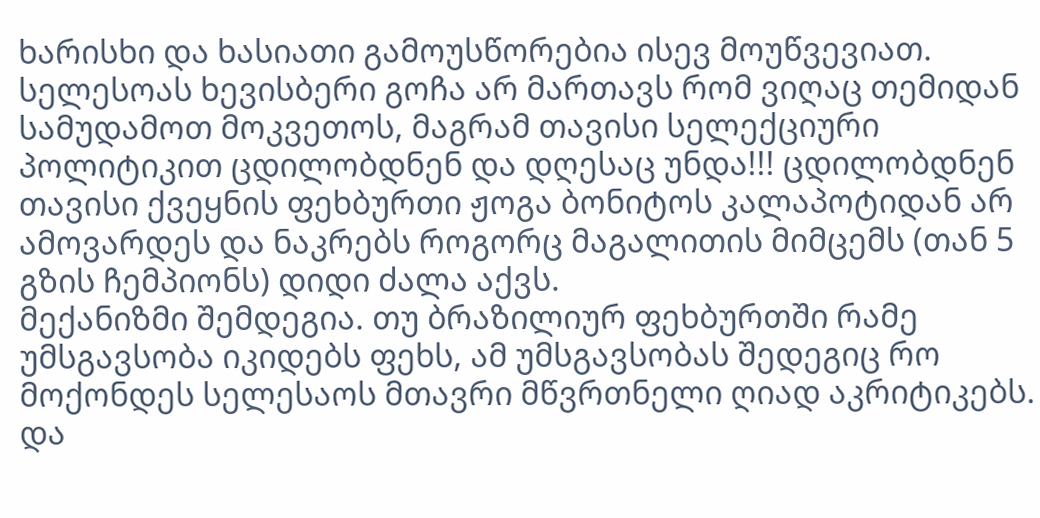ხარისხი და ხასიათი გამოუსწორებია ისევ მოუწვევიათ.
სელესოას ხევისბერი გოჩა არ მართავს რომ ვიღაც თემიდან სამუდამოთ მოკვეთოს, მაგრამ თავისი სელექციური პოლიტიკით ცდილობდნენ და დღესაც უნდა!!! ცდილობდნენ თავისი ქვეყნის ფეხბურთი ჟოგა ბონიტოს კალაპოტიდან არ ამოვარდეს და ნაკრებს როგორც მაგალითის მიმცემს (თან 5 გზის ჩემპიონს) დიდი ძალა აქვს.
მექანიზმი შემდეგია. თუ ბრაზილიურ ფეხბურთში რამე უმსგავსობა იკიდებს ფეხს, ამ უმსგავსობას შედეგიც რო მოქონდეს სელესაოს მთავრი მწვრთნელი ღიად აკრიტიკებს.
და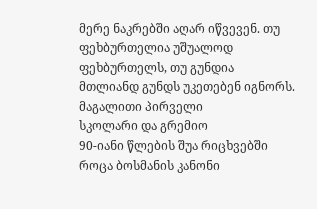მერე ნაკრებში აღარ იწვევენ. თუ ფეხბურთელია უშუალოდ ფეხბურთელს, თუ გუნდია მთლიანდ გუნდს უკეთებენ იგნორს.
მაგალითი პირველი
სკოლარი და გრემიო
90-იანი წლების შუა რიცხვებში როცა ბოსმანის კანონი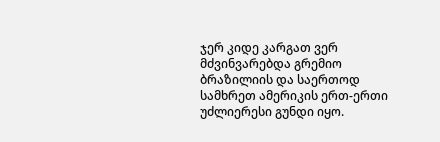ჯერ კიდე კარგათ ვერ მძვინვარებდა გრემიო ბრაზილიის და საერთოდ სამხრეთ ამერიკის ერთ-ერთი უძლიერესი გუნდი იყო.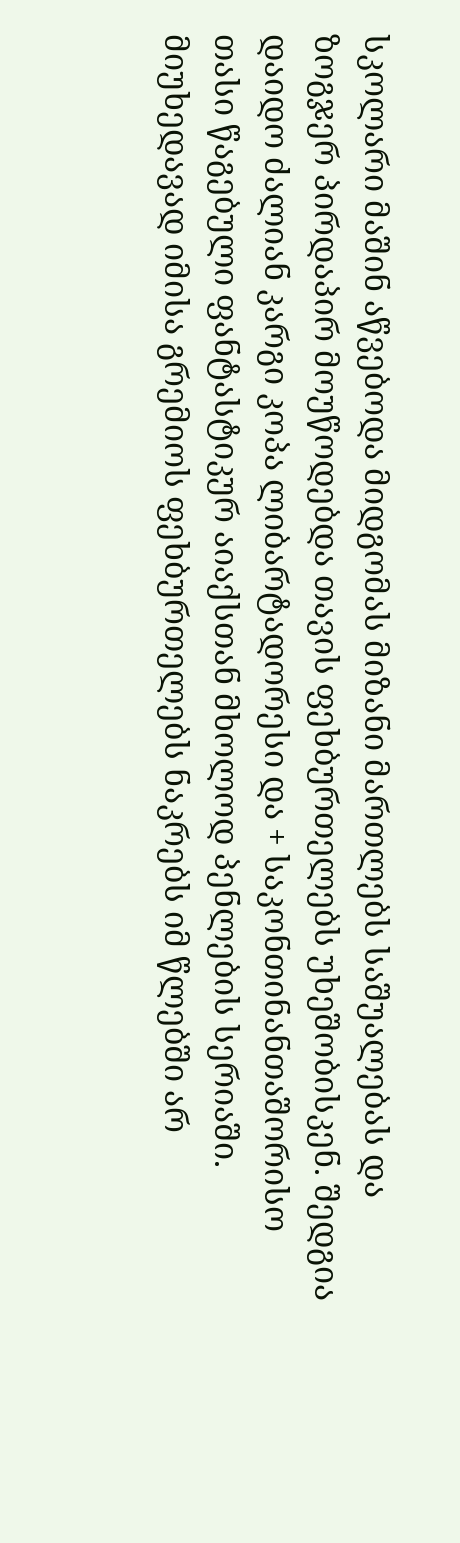სკოლარი მაშინ აწვებოდა მიდგომას მიზანი მართლებს საშუალებას და ზოგჯერ პირდაპირ მოუწოდებდა თავის ფეხბურთელებს უხეშობისკენ. შედგია დაიდო ძალიან კარგი კოპა ლიბარტადორესი და + საკონთინანთაშორისო თასი წაგებული ფანტასტიკურ აიაქსთან მხოლოდ პენლების სერიაში. მიუხედავად იმისა გრემიოს ფეხბურთელებს ნაკრებს იმ წლებში არ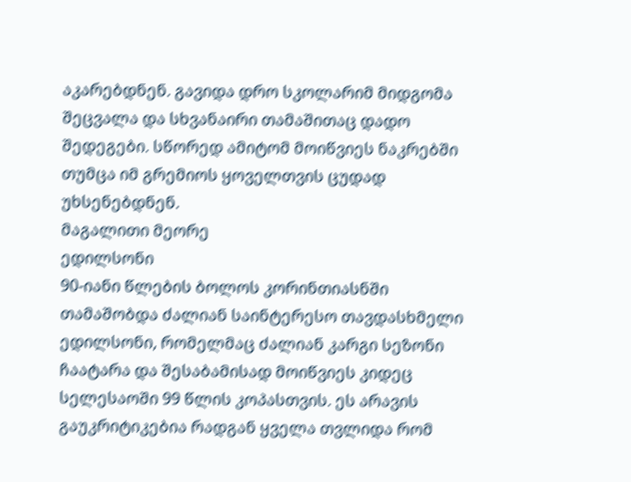აკარებდნენ. გავიდა დრო სკოლარიმ მიდგომა შეცვალა და სხვანაირი თამაშითაც დადო შედეგები. სწორედ ამიტომ მოიწვიეს ნაკრებში თუმცა იმ გრემიოს ყოველთვის ცუდად უხსენებდნენ.
მაგალითი მეორე
ედილსონი
90-იანი წლების ბოლოს კორინთიასნში თამაშობდა ძალიან საინტერესო თავდასხმელი ედილსონი, რომელმაც ძალიან კარგი სეზონი ჩაატარა და შესაბამისად მოიწვიეს კიდეც სელესაოში 99 წლის კოპასთვის. ეს არავის გაუკრიტიკებია რადგან ყველა თვლიდა რომ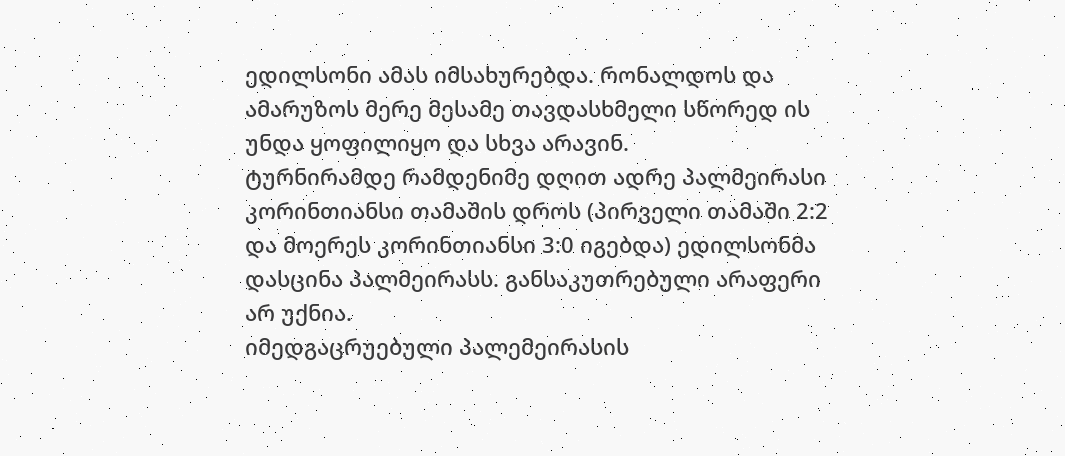ედილსონი ამას იმსახურებდა. რონალდოს და ამარუზოს მერე მესამე თავდასხმელი სწორედ ის უნდა ყოფილიყო და სხვა არავინ.
ტურნირამდე რამდენიმე დღით ადრე პალმეირასი კორინთიანსი თამაშის დროს (პირველი თამაში 2:2 და მოერეს კორინთიანსი 3:0 იგებდა) ედილსონმა დასცინა პალმეირასს. განსაკუთრებული არაფერი არ უქნია.
იმედგაცრუებული პალემეირასის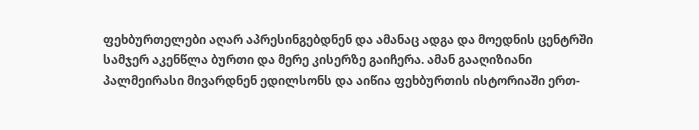ფეხბურთელები აღარ აპრესინგებდნენ და ამანაც ადგა და მოედნის ცენტრში სამჯერ აკენწლა ბურთი და მერე კისერზე გაიჩერა. ამან გააღიზიანი პალმეირასი მივარდნენ ედილსონს და აიწია ფეხბურთის ისტორიაში ერთ-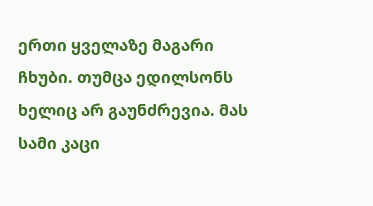ერთი ყველაზე მაგარი ჩხუბი. თუმცა ედილსონს ხელიც არ გაუნძრევია. მას სამი კაცი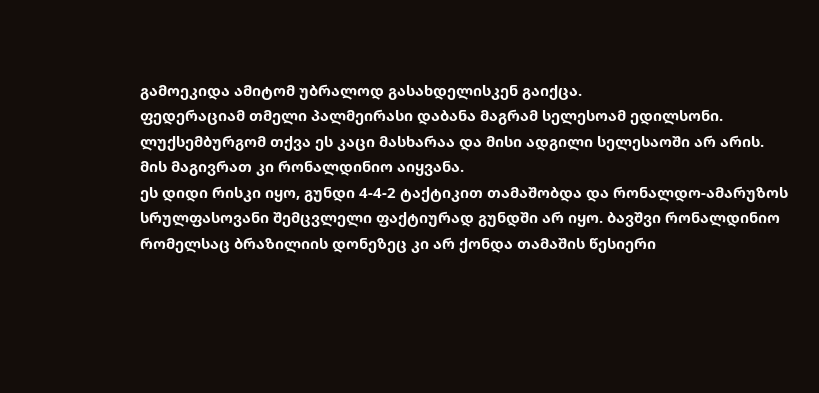გამოეკიდა ამიტომ უბრალოდ გასახდელისკენ გაიქცა.
ფედერაციამ თმელი პალმეირასი დაბანა მაგრამ სელესოამ ედილსონი.
ლუქსემბურგომ თქვა ეს კაცი მასხარაა და მისი ადგილი სელესაოში არ არის. მის მაგივრათ კი რონალდინიო აიყვანა.
ეს დიდი რისკი იყო, გუნდი 4-4-2 ტაქტიკით თამაშობდა და რონალდო-ამარუზოს სრულფასოვანი შემცვლელი ფაქტიურად გუნდში არ იყო. ბავშვი რონალდინიო რომელსაც ბრაზილიის დონეზეც კი არ ქონდა თამაშის წესიერი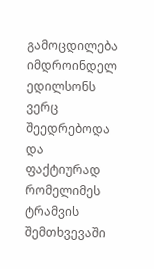გამოცდილება იმდროინდელ ედილსონს ვერც შეედრებოდა და ფაქტიურად რომელიმეს ტრამვის შემთხვევაში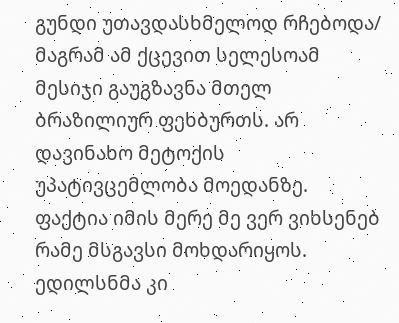გუნდი უთავდასხმელოდ რჩებოდა/
მაგრამ ამ ქცევით სელესოამ მესიჯი გაუგზავნა მთელ ბრაზილიურ ფეხბურთს. არ დავინახო მეტოქის უპატივცემლობა მოედანზე. ფაქტია იმის მერე მე ვერ ვიხსენებ რამე მსგავსი მოხდარიყოს.
ედილსნმა კი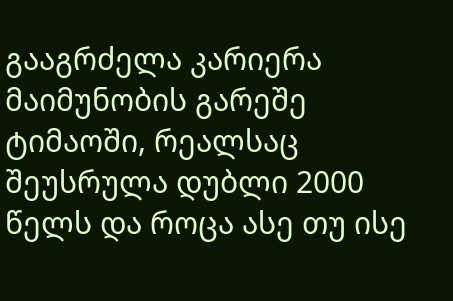გააგრძელა კარიერა მაიმუნობის გარეშე ტიმაოში, რეალსაც შეუსრულა დუბლი 2000 წელს და როცა ასე თუ ისე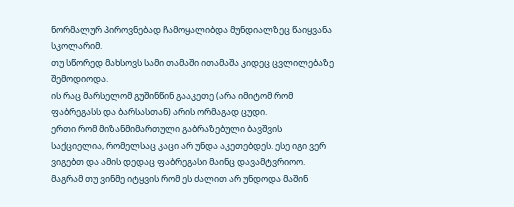ნორმალურ პიროვნებად ჩამოყალიბდა მუნდიალზეც წაიყვანა სკოლარიმ.
თუ სწორედ მახსოვს სამი თამაში ითამაშა კიდეც ცვლილებაზე შემოდიოდა.
ის რაც მარსელომ გუშინწინ გააკეთე (არა იმიტომ რომ ფაბრეგასს და ბარსასთან) არის ორმაგად ცუდი.
ერთი რომ მიზანმიმართული გაბრაზებული ბავშვის საქციელია, რომელსაც კაცი არ უნდა აკეთებდეს. ესე იგი ვერ ვიგებთ და ამის დედაც ფაბრეგასი მაინც დავამტვრიოო.
მაგრამ თუ ვინმე იტყვის რომ ეს ძალით არ უნდოდა მაშინ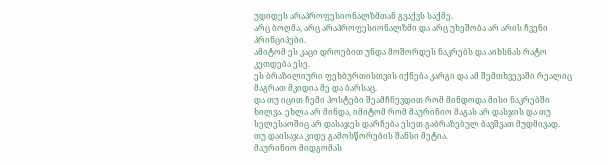უდიდეს არაპროფესიონალზმთან გვაქვს საქმე.
არც ბოღმა, არც არაპროფესიონალზმი და არც უხეშობა არ არის ჩვენი პრინციპები.
ამიტომ ეს კაცი დროებით უნდა მოშორდეს ნაკრებს და აიხსნას რატო კეთდება ესე.
ეს ბრაზილიური ფეხბურთისთვის იქნება კარგი და ამ შემთხვევაში რეალიც მაგრათ მკიდია მე და ბარსაც.
და თუ იცით ჩემი პოსტები შეამჩნევდით რომ მინდოდა მისი ნაკრებში ხილვა. ეხლა არ მინდა, იმიტომ რომ მაურინიო მაგას არ დასჯის და თუ სელესაოშიც არ დასაჯეს დარჩება ესეთ გაბრაზებულ ბავშვათ მუდმივად.
თუ დაისაჯა კიდე გამოსწორების შანსი მეტია.
მაურინიო მიდგომას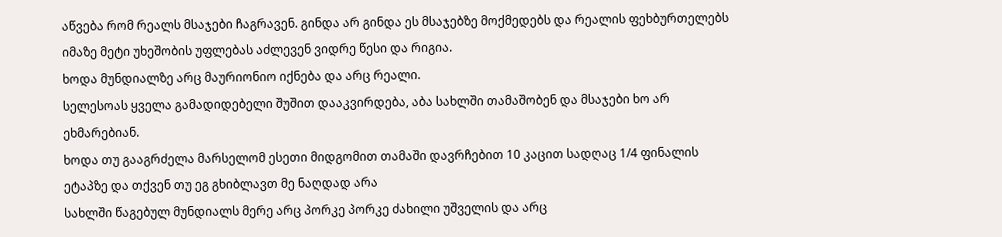აწვება რომ რეალს მსაჯები ჩაგრავენ. გინდა არ გინდა ეს მსაჯებზე მოქმედებს და რეალის ფეხბურთელებს იმაზე მეტი უხეშობის უფლებას აძლევენ ვიდრე წესი და რიგია.
ხოდა მუნდიალზე არც მაურიონიო იქნება და არც რეალი.
სელესოას ყველა გამადიდებელი შუშით დააკვირდება, აბა სახლში თამაშობენ და მსაჯები ხო არ ეხმარებიან.
ხოდა თუ გააგრძელა მარსელომ ესეთი მიდგომით თამაში დავრჩებით 10 კაცით სადღაც 1/4 ფინალის ეტაპზე და თქვენ თუ ეგ გხიბლავთ მე ნაღდად არა
სახლში წაგებულ მუნდიალს მერე არც პორკე პორკე ძახილი უშველის და არც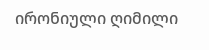ირონიული ღიმილი